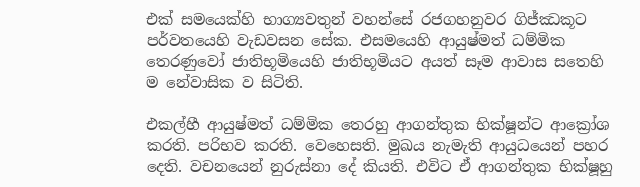එක් සමයෙක්හි භාග්‍යවතුන් වහන්සේ රජගහනුවර ගිජ්ඣකූට පර්වතයෙහි වැඩවසන සේක. එසමයෙහි ආයුෂ්මත් ධම්මික තෙරණුවෝ ජාතිභූමියෙහි ජාතිභූමියට අයත් සෑම ආවාස සතෙහි ම නේවාසික ව සිටිති.

එකල්හී ආයුෂ්මත් ධම්මික තෙරහු ආගන්තුක භික්ෂූන්ට ආක්‍රෝශ කරති. පරිභව කරති. වෙහෙසති. මුඛය නැමැති ආයුධයෙන් පහර දෙති. වචනයෙන් නුරුස්නා දේ කියති. එවිට ඒ ආගන්තුක භික්ෂූහු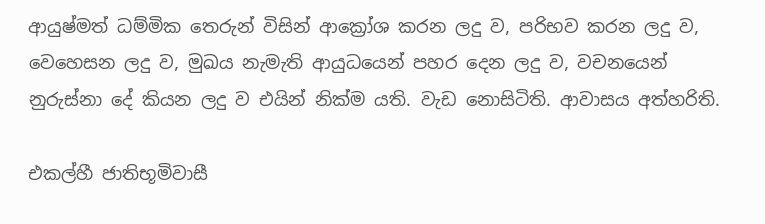ආයුෂ්මත් ධම්මික තෙරුන් විසින් ආක්‍රෝශ කරන ලදු ව, පරිභව කරන ලදු ව, වෙහෙසන ලදු ව, මුඛය නැමැති ආයුධයෙන් පහර දෙන ලදු ව, වචනයෙන් නුරුස්නා දේ කියන ලදු ව එයින් නික්ම යති. වැඩ නොසිටිති. ආවාසය අත්හරිති.

එකල්හී ජාතිභූමිවාසී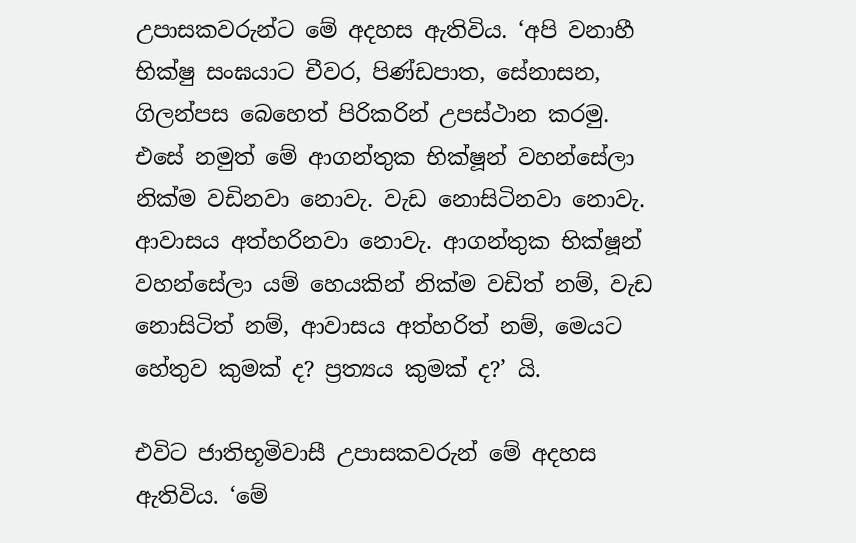උපාසකවරුන්ට මේ අදහස ඇතිවිය. ‘අපි වනාහී භික්ෂු සංඝයාට චීවර, පිණ්ඩපාත, සේනාසන, ගිලන්පස බෙහෙත් පිරිකරින් උපස්ථාන කරමු. එසේ නමුත් මේ ආගන්තුක භික්ෂූන් වහන්සේලා නික්ම වඩිනවා නොවැ. වැඩ නොසිටිනවා නොවැ. ආවාසය අත්හරිනවා නොවැ. ආගන්තුක භික්ෂූන් වහන්සේලා යම් හෙයකින් නික්ම වඩිත් නම්, වැඩ නොසිටිත් නම්, ආවාසය අත්හරිත් නම්, මෙයට හේතුව කුමක් ද? ප්‍රත්‍යය කුමක් ද?’ යි.

එවිට ජාතිභූමිවාසී උපාසකවරුන් මේ අදහස ඇතිවිය. ‘මේ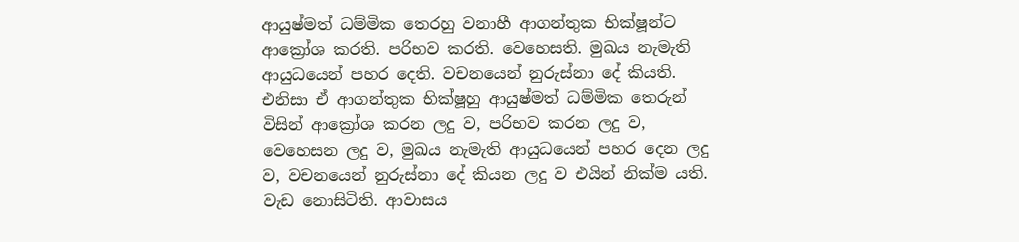ආයුෂ්මත් ධම්මික තෙරහු වනාහී ආගන්තුක භික්ෂූන්ට ආක්‍රෝශ කරති. පරිභව කරති. වෙහෙසති. මුඛය නැමැති ආයුධයෙන් පහර දෙති. වචනයෙන් නුරුස්නා දේ කියති. එනිසා ඒ ආගන්තුක භික්ෂූහු ආයුෂ්මත් ධම්මික තෙරුන් විසින් ආක්‍රෝශ කරන ලදු ව, පරිභව කරන ලදු ව, වෙහෙසන ලදු ව, මුඛය නැමැති ආයුධයෙන් පහර දෙන ලදු ව, වචනයෙන් නුරුස්නා දේ කියන ලදු ව එයින් නික්ම යති. වැඩ නොසිටිති. ආවාසය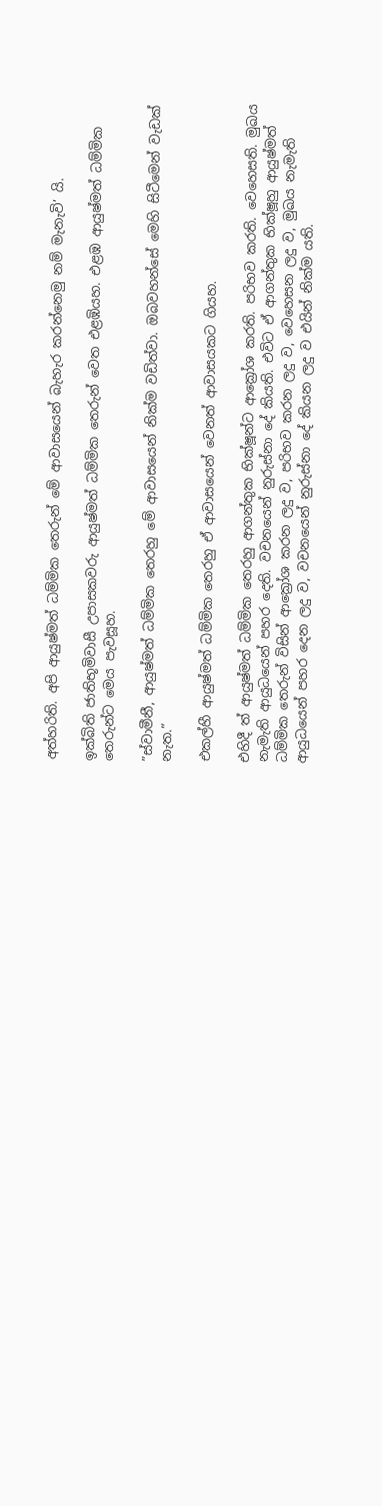අත්හරිති. අපි ආයුෂ්මත් ධම්මික තෙරුන් මේ ආවාසයෙන් බැහැර කරන්නෙමු නම් මැනැවි’ යි.

ඉක්බිති ජාතිභූමිවාසී උපාසකවරු ආයුෂ්මත් ධම්මික තෙරුන් වෙත එළඹියහ. එළඹ ආයුෂ්මත් ධම්මික තෙරුන්ට මෙය පැවසූහ.

”ස්වාමීනී, ආයුෂ්මත් ධම්මික තෙරහු මේ ආවාසයෙන් නික්ම වඩිත්වා. ඔබවහන්සේ මෙහි සිටීමෙන් වැඩක් නැත.”

එකල්හී ආයුෂ්මත් ධම්මික තෙරහු ඒ ආවාසයෙන් වෙනත් ආවාසයකට ගියහ.

එහිදී ත් ආයුෂ්මත් ධම්මික තෙරහු ආගන්තුක භික්ෂූන්ට ආක්‍රෝශ කරති. පරිභව කරති. වෙහෙසති. මුඛය නැමැති ආයුධයෙන් පහර දෙති. වචනයෙන් නුරුස්නා දේ කියති. එවිට ඒ ආගන්තුක භික්ෂූහු ආයුෂ්මත් ධම්මික තෙරුන් විසින් ආක්‍රෝශ කරන ලදු ව, පරිභව කරන ලදු ව, වෙහෙසන ලදු ව, මුඛය නැමැති ආයුධයෙන් පහර දෙන ලදු ව, වචනයෙන් නුරුස්නා දේ කියන ලදු ව එයින් නික්ම යති.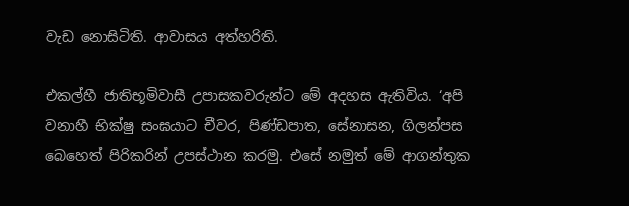වැඩ නොසිටිති. ආවාසය අත්හරිති.

එකල්හී ජාතිභූමිවාසී උපාසකවරුන්ට මේ අදහස ඇතිවිය. ‘අපි වනාහී භික්ෂු සංඝයාට චීවර, පිණ්ඩපාත, සේනාසන, ගිලන්පස බෙහෙත් පිරිකරින් උපස්ථාන කරමු. එසේ නමුත් මේ ආගන්තුක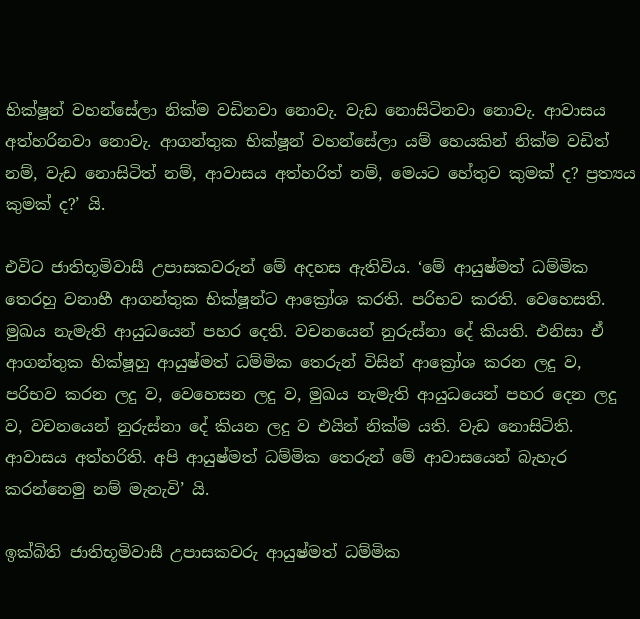භික්ෂූන් වහන්සේලා නික්ම වඩිනවා නොවැ. වැඩ නොසිටිනවා නොවැ. ආවාසය අත්හරිනවා නොවැ. ආගන්තුක භික්ෂූන් වහන්සේලා යම් හෙයකින් නික්ම වඩිත් නම්, වැඩ නොසිටිත් නම්, ආවාසය අත්හරිත් නම්, මෙයට හේතුව කුමක් ද? ප්‍රත්‍යය කුමක් ද?’ යි.

එවිට ජාතිභූමිවාසී උපාසකවරුන් මේ අදහස ඇතිවිය. ‘මේ ආයුෂ්මත් ධම්මික තෙරහු වනාහී ආගන්තුක භික්ෂූන්ට ආක්‍රෝශ කරති. පරිභව කරති. වෙහෙසති. මුඛය නැමැති ආයුධයෙන් පහර දෙති. වචනයෙන් නුරුස්නා දේ කියති. එනිසා ඒ ආගන්තුක භික්ෂූහු ආයුෂ්මත් ධම්මික තෙරුන් විසින් ආක්‍රෝශ කරන ලදු ව, පරිභව කරන ලදු ව, වෙහෙසන ලදු ව, මුඛය නැමැති ආයුධයෙන් පහර දෙන ලදු ව, වචනයෙන් නුරුස්නා දේ කියන ලදු ව එයින් නික්ම යති. වැඩ නොසිටිති. ආවාසය අත්හරිති. අපි ආයුෂ්මත් ධම්මික තෙරුන් මේ ආවාසයෙන් බැහැර කරන්නෙමු නම් මැනැවි’ යි.

ඉක්බිති ජාතිභූමිවාසී උපාසකවරු ආයුෂ්මත් ධම්මික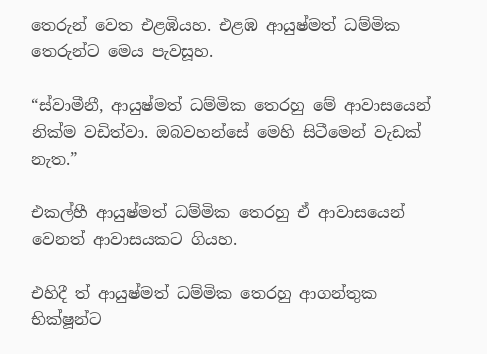තෙරුන් වෙත එළඹියහ. එළඹ ආයුෂ්මත් ධම්මික තෙරුන්ට මෙය පැවසූහ.

“ස්වාමීනී, ආයුෂ්මත් ධම්මික තෙරහු මේ ආවාසයෙන් නික්ම වඩිත්වා. ඔබවහන්සේ මෙහි සිටීමෙන් වැඩක් නැත.”

එකල්හී ආයුෂ්මත් ධම්මික තෙරහු ඒ ආවාසයෙන් වෙනත් ආවාසයකට ගියහ.

එහිදී ත් ආයුෂ්මත් ධම්මික තෙරහු ආගන්තුක භික්ෂූන්ට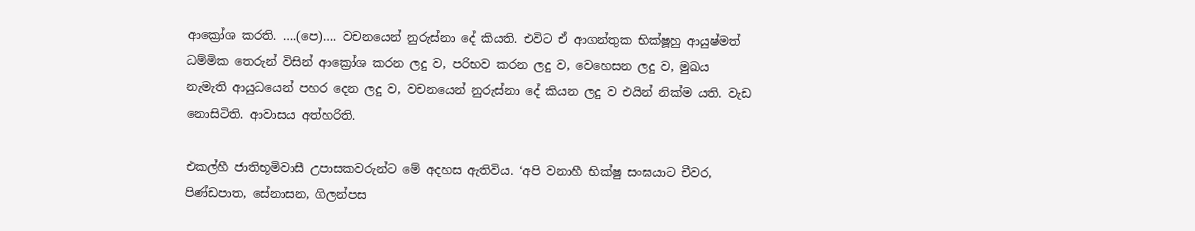ආක්‍රෝශ කරති. ….(පෙ)…. වචනයෙන් නුරුස්නා දේ කියති. එවිට ඒ ආගන්තුක භික්ෂූහු ආයුෂ්මත් ධම්මික තෙරුන් විසින් ආක්‍රෝශ කරන ලදු ව, පරිභව කරන ලදු ව, වෙහෙසන ලදු ව, මුඛය නැමැති ආයුධයෙන් පහර දෙන ලදු ව, වචනයෙන් නුරුස්නා දේ කියන ලදු ව එයින් නික්ම යති. වැඩ නොසිටිති. ආවාසය අත්හරිති.

එකල්හී ජාතිභූමිවාසී උපාසකවරුන්ට මේ අදහස ඇතිවිය. ‘අපි වනාහී භික්ෂු සංඝයාට චීවර, පිණ්ඩපාත, සේනාසන, ගිලන්පස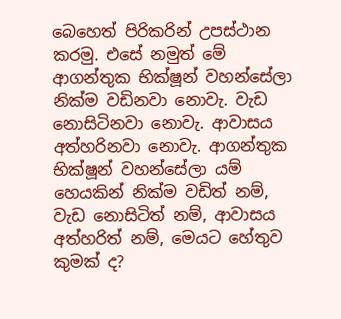බෙහෙත් පිරිකරින් උපස්ථාන කරමු. එසේ නමුත් මේ ආගන්තුක භික්ෂූන් වහන්සේලා නික්ම වඩිනවා නොවැ. වැඩ නොසිටිනවා නොවැ. ආවාසය අත්හරිනවා නොවැ. ආගන්තුක භික්ෂූන් වහන්සේලා යම් හෙයකින් නික්ම වඩිත් නම්, වැඩ නොසිටිත් නම්, ආවාසය අත්හරිත් නම්, මෙයට හේතුව කුමක් ද?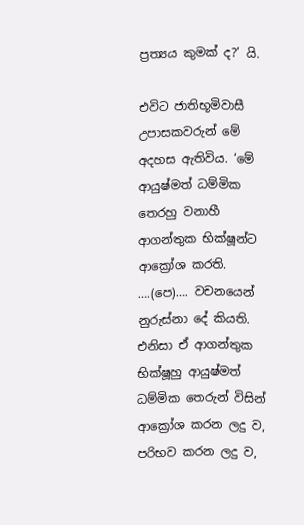ප්‍රත්‍යය කුමක් ද?’ යි.

එවිට ජාතිභූමිවාසී උපාසකවරුන් මේ අදහස ඇතිවිය. ‘මේ ආයුෂ්මත් ධම්මික තෙරහු වනාහී ආගන්තුක භික්ෂූන්ට ආක්‍රෝශ කරති. ….(පෙ)…. වචනයෙන් නුරුස්නා දේ කියති. එනිසා ඒ ආගන්තුක භික්ෂූහු ආයුෂ්මත් ධම්මික තෙරුන් විසින් ආක්‍රෝශ කරන ලදු ව, පරිභව කරන ලදු ව,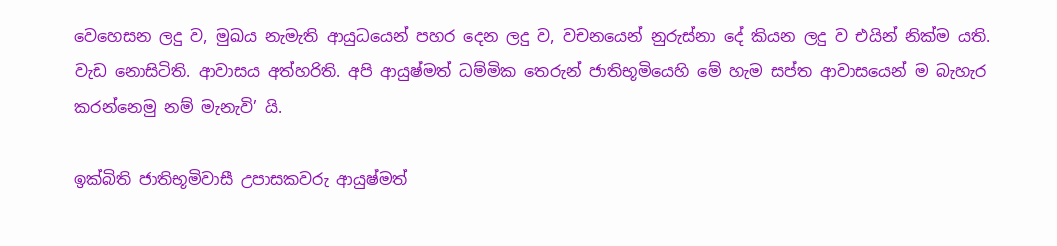වෙහෙසන ලදු ව, මුඛය නැමැති ආයුධයෙන් පහර දෙන ලදු ව, වචනයෙන් නුරුස්නා දේ කියන ලදු ව එයින් නික්ම යති. වැඩ නොසිටිති. ආවාසය අත්හරිති. අපි ආයුෂ්මත් ධම්මික තෙරුන් ජාතිභූමියෙහි මේ හැම සප්ත ආවාසයෙන් ම බැහැර කරන්නෙමු නම් මැනැවි’ යි.

ඉක්බිති ජාතිභූමිවාසී උපාසකවරු ආයුෂ්මත්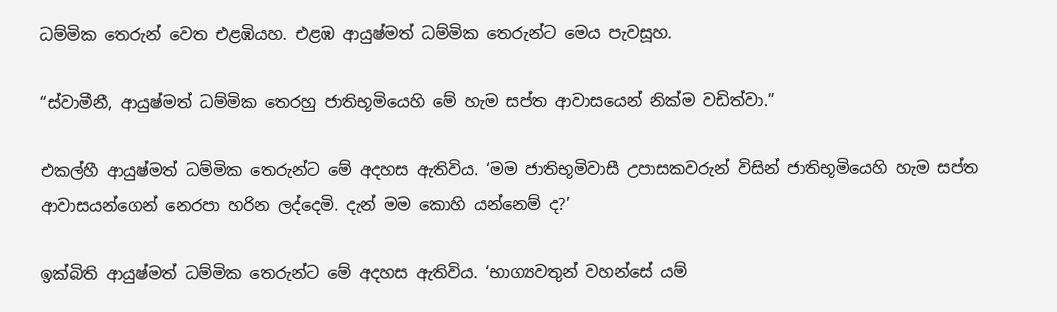ධම්මික තෙරුන් වෙත එළඹියහ. එළඹ ආයුෂ්මත් ධම්මික තෙරුන්ට මෙය පැවසූහ.

“ස්වාමීනී, ආයුෂ්මත් ධම්මික තෙරහු ජාතිභූමියෙහි මේ හැම සප්ත ආවාසයෙන් නික්ම වඩිත්වා.”

එකල්හී ආයුෂ්මත් ධම්මික තෙරුන්ට මේ අදහස ඇතිවිය. ‘මම ජාතිභූමිවාසී උපාසකවරුන් විසින් ජාතිභූමියෙහි හැම සප්ත ආවාසයන්ගෙන් නෙරපා හරින ලද්දෙමි. දැන් මම කොහි යන්නෙම් ද?’

ඉක්බිති ආයුෂ්මත් ධම්මික තෙරුන්ට මේ අදහස ඇතිවිය. ‘භාග්‍යවතුන් වහන්සේ යම්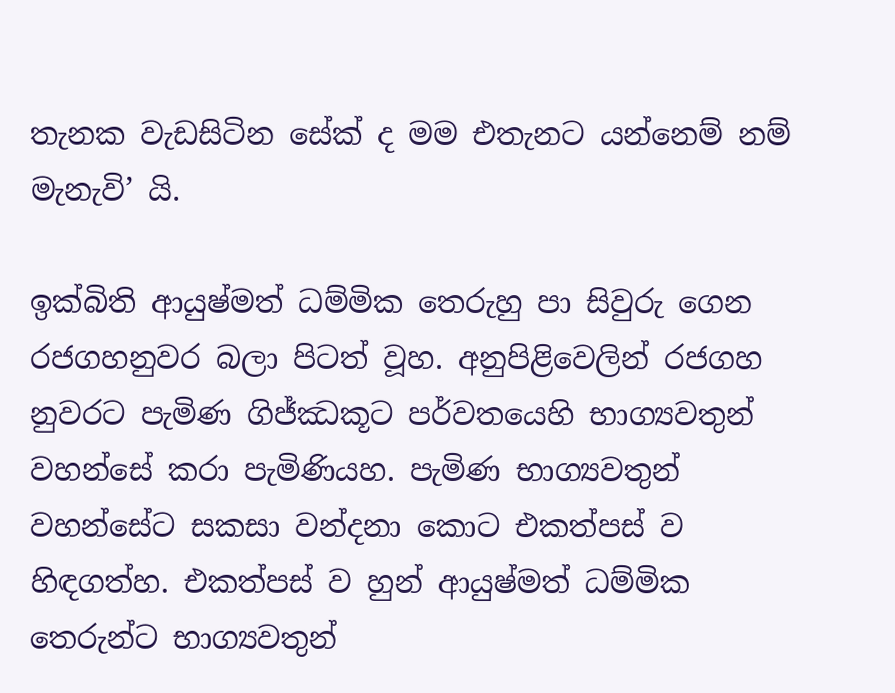තැනක වැඩසිටින සේක් ද මම එතැනට යන්නෙම් නම් මැනැවි’ යි.

ඉක්බිති ආයුෂ්මත් ධම්මික තෙරුහු පා සිවුරු ගෙන රජගහනුවර බලා පිටත් වූහ. අනුපිළිවෙලින් රජගහ නුවරට පැමිණ ගිජ්ඣකූට පර්වතයෙහි භාග්‍යවතුන් වහන්සේ කරා පැමිණියහ. පැමිණ භාග්‍යවතුන් වහන්සේට සකසා වන්දනා කොට එකත්පස් ව හිඳගත්හ. එකත්පස් ව හුන් ආයුෂ්මත් ධම්මික තෙරුන්ට භාග්‍යවතුන්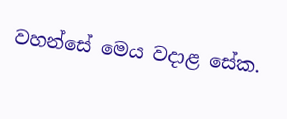වහන්සේ මෙය වදාළ සේක.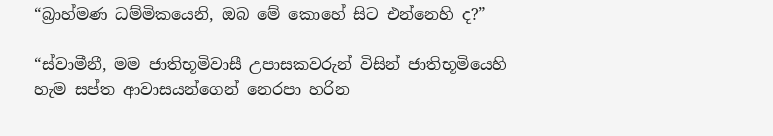“බ්‍රාහ්මණ ධම්මිකයෙනි, ඔබ මේ කොහේ සිට එන්නෙහි ද?”

“ස්වාමීනී, මම ජාතිභූමිවාසී උපාසකවරුන් විසින් ජාතිභූමියෙහි හැම සප්ත ආවාසයන්ගෙන් නෙරපා හරින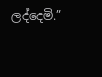ලද්දෙමි.”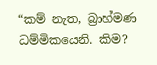“කම් නැත, බ්‍රාහ්මණ ධම්මිකයෙනි. කිම?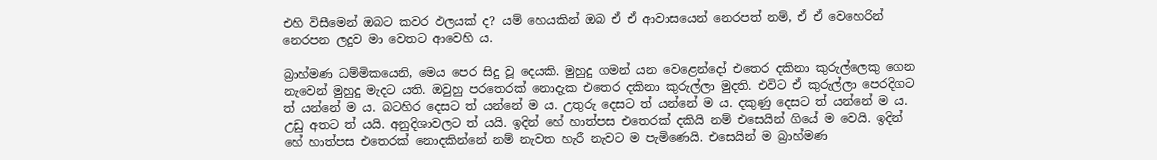එහි විසීමෙන් ඔබට කවර ඵලයක් ද? යම් හෙයකින් ඔබ ඒ ඒ ආවාසයෙන් නෙරපත් නම්, ඒ ඒ වෙහෙරින් නෙරපන ලදුව මා වෙතට ආවෙහි ය.

බ්‍රාහ්මණ ධම්මිකයෙනි, මෙය පෙර සිදු වූ දෙයකි. මුහුදු ගමන් යන වෙළෙන්දෝ එතෙර දකිනා කුරුල්ලෙකු ගෙන නැවෙන් මුහුදු මැදට යති. ඔවුහු පරතෙරක් නොදැක එතෙර දකිනා කුරුල්ලා මුදති. එවිට ඒ කුරුල්ලා පෙරදිගට ත් යන්නේ ම ය. බටහිර දෙසට ත් යන්නේ ම ය. උතුරු දෙසට ත් යන්නේ ම ය. දකුණු දෙසට ත් යන්නේ ම ය. උඩු අතට ත් යයි. අනුදිශාවලට ත් යයි. ඉදින් හේ හාත්පස එතෙරක් දකියි නම් එසෙයින් ගියේ ම වෙයි. ඉදින් හේ හාත්පස එතෙරක් නොදකින්නේ නම් නැවත හැරී නැවට ම පැමිණෙයි. එසෙයින් ම බ්‍රාහ්මණ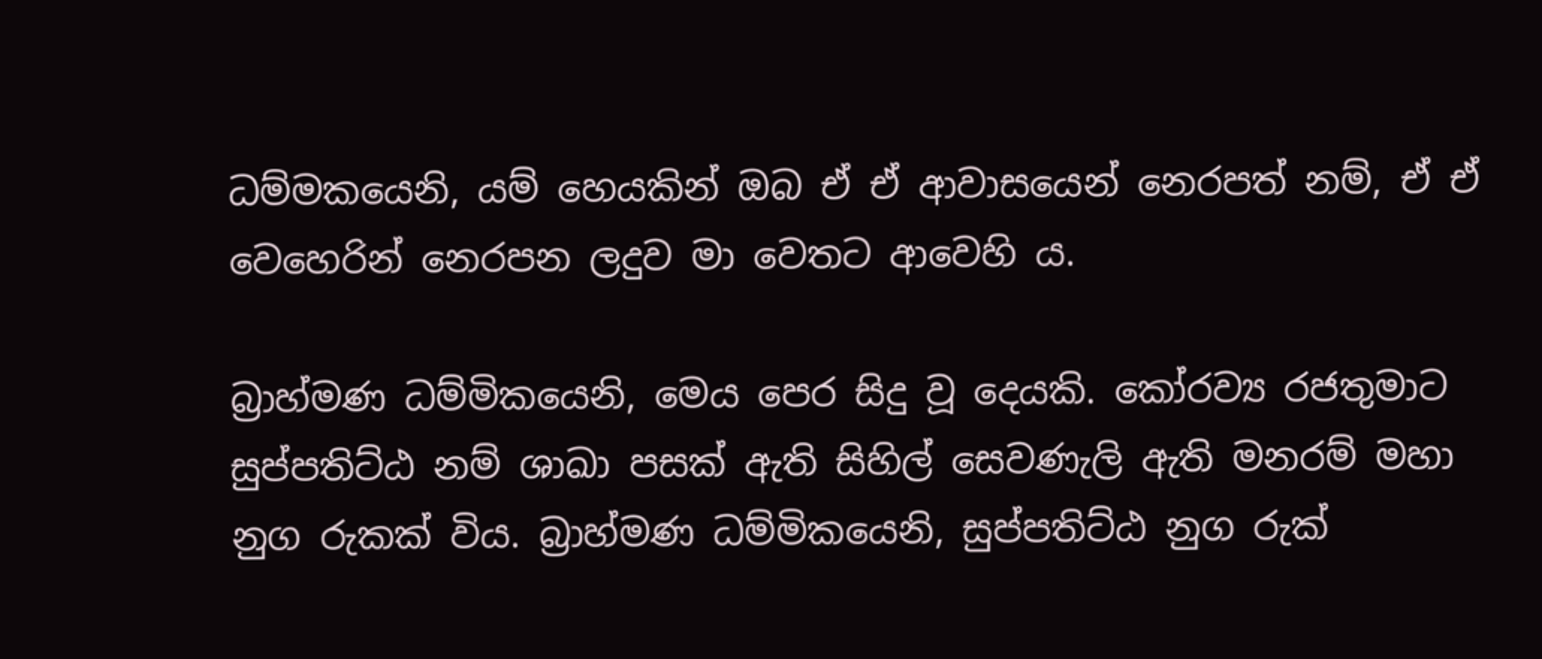ධම්මකයෙනි, යම් හෙයකින් ඔබ ඒ ඒ ආවාසයෙන් නෙරපත් නම්, ඒ ඒ වෙහෙරින් නෙරපන ලදුව මා වෙතට ආවෙහි ය.

බ්‍රාහ්මණ ධම්මිකයෙනි, මෙය පෙර සිදු වූ දෙයකි. කෝරව්‍ය රජතුමාට සුප්පතිට්ඨ නම් ශාඛා පසක් ඇති සිහිල් සෙවණැලි ඇති මනරම් මහා නුග රුකක් විය. බ්‍රාහ්මණ ධම්මිකයෙනි, සුප්පතිට්ඨ නුග රුක්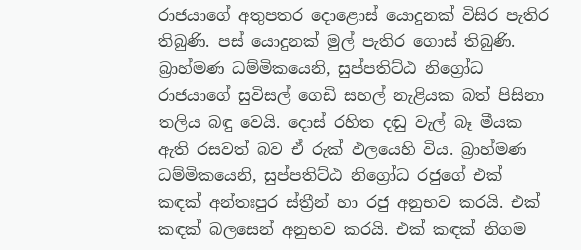රාජයාගේ අතුපතර දොළොස් යොදුනක් විසිර පැතිර තිබුණි. පස් යොදුනක් මුල් පැතිර ගොස් තිබුණි. බ්‍රාහ්මණ ධම්මිකයෙනි, සුප්පතිට්ඨ නිග්‍රෝධ රාජයාගේ සුවිසල් ගෙඩි සහල් නැළියක බත් පිසිනා තලිය බඳු වෙයි. දොස් රහිත දඬු වැල් බෑ මීයක ඇති රසවත් බව ඒ රුක් ඵලයෙහි විය. බ්‍රාහ්මණ ධම්මිකයෙනි, සුප්පතිට්ඨ නිග්‍රෝධ රජුගේ එක් කඳක් අන්තඃපුර ස්ත්‍රීන් හා රජු අනුභව කරයි. එක් කඳක් බලසෙන් අනුභව කරයි. එක් කඳක් නිගම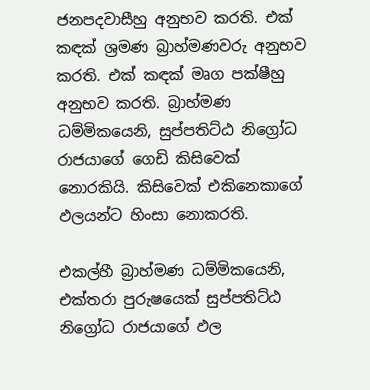ජනපදවාසීහු අනුභව කරති. එක් කඳක් ශ්‍රමණ බ්‍රාහ්මණවරු අනුභව කරති. එක් කඳක් මෘග පක්ෂීහු අනුභව කරති. බ්‍රාහ්මණ ධම්මිකයෙනි, සුප්පතිට්ඨ නිග්‍රෝධ රාජයාගේ ගෙඩි කිසිවෙක් නොරකියි. කිසිවෙක් එකිනෙකාගේ ඵලයන්ට හිංසා නොකරති.

එකල්හී බ්‍රාහ්මණ ධම්මිකයෙනි, එක්තරා පුරුෂයෙක් සුප්පතිට්ඨ නිග්‍රෝධ රාජයාගේ ඵල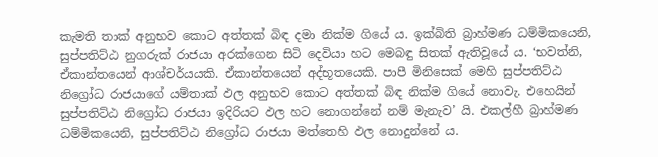කැමති තාක් අනුභව කොට අත්තක් බිඳ දමා නික්ම ගියේ ය. ඉක්බිති බ්‍රාහ්මණ ධම්මිකයෙනි, සුප්පතිට්ඨ නුගරුක් රාජයා අරක්ගෙන සිටි දෙවියා හට මෙබඳු සිතක් ඇතිවූයේ ය. ‘භවත්නි, ඒකාන්තයෙන් ආශ්චර්යයකි. ඒකාන්තයෙන් අද්භූතයෙකි. පාපී මිනිසෙක් මෙහි සුප්පතිට්ඨ නිග්‍රෝධ රාජයාගේ යම්තාක් ඵල අනුභව කොට අත්තක් බිඳ නික්ම ගියේ නොවැ. එහෙයින් සුප්පතිට්ඨ නිග්‍රෝධ රාජයා ඉදිරියට ඵල හට නොගන්නේ නම් මැනැව’ යි. එකල්හී බ්‍රාහ්මණ ධම්මිකයෙනි, සුප්පතිට්ඨ නිග්‍රෝධ රාජයා මත්තෙහි ඵල නොදුන්නේ ය.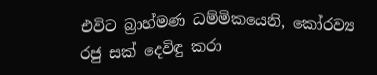එවිට බ්‍රාහ්මණ ධම්මිකයෙනි, කෝරව්‍ය රජු සක් දෙවිඳු කරා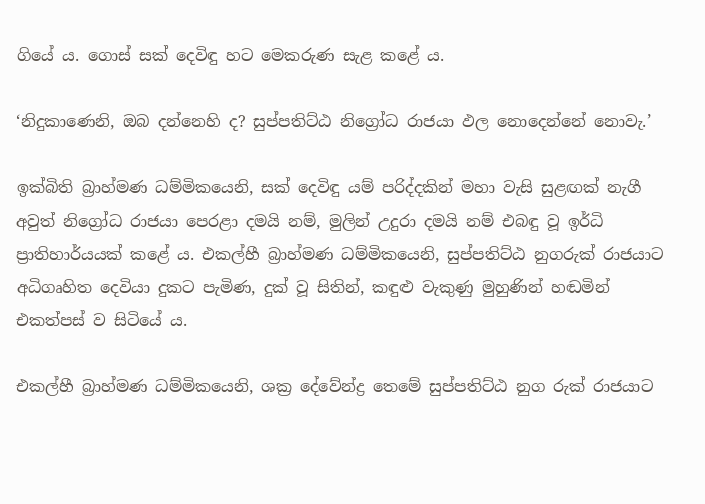ගියේ ය. ගොස් සක් දෙවිඳු හට මෙකරුණ සැළ කළේ ය.

‘නිදුකාණෙනි, ඔබ දන්නෙහි ද? සුප්පතිට්ඨ නිග්‍රෝධ රාජයා ඵල නොදෙන්නේ නොවැ.’

ඉක්බිති බ්‍රාහ්මණ ධම්මිකයෙනි, සක් දෙවිඳු යම් පරිද්දකින් මහා වැසි සුළඟක් නැගී අවුත් නිග්‍රෝධ රාජයා පෙරළා දමයි නම්, මුලින් උදුරා දමයි නම් එබඳු වූ ඉර්ධි ප්‍රාතිහාර්යයක් කළේ ය. එකල්හී බ්‍රාහ්මණ ධම්මිකයෙනි, සුප්පතිට්ඨ නුගරුක් රාජයාට අධිගෘහිත දෙවියා දුකට පැමිණ, දුක් වූ සිතින්, කඳුළු වැකුණු මුහුණින් හඬමින් එකත්පස් ව සිටියේ ය.

එකල්හී බ්‍රාහ්මණ ධම්මිකයෙනි, ශක්‍ර දේවේන්ද්‍ර තෙමේ සුප්පතිට්ඨ නුග රුක් රාජයාට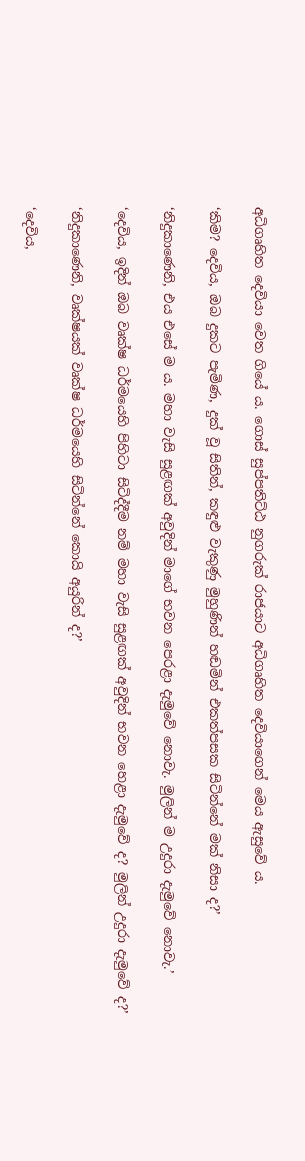අධිගෘහිත දෙවියා වෙත ගියේ ය. ගොස් සුප්පතිට්ඨ නුගරුක් රාජයාට අධිගෘහිත දෙවියාගෙන් මෙය ඇසුවේ ය.

‘කිම? දෙවිය, ඔබ දුකට පැමිණ, දුක් වූ සිතින්, කඳුළු වැකුණු මුහුණින් හඬමින් එකත්පසක සිටින්නේ මක් නිසා ද?’

‘නිදුකාණෙනි, එය එසේ ම ය. මහා වැසි සුළඟක් අවුදින් මාගේ භවන පෙරළා දැමුවේ නොවැ. මුලින් ම උදුරා දැමුවේ නොවැ.’

‘දෙවිය, ඉදින් ඔබ වෘක්ෂ ධර්මයෙහි පිහිටා සිටිද්දීම නම් මහා වැසි සුළඟක් අවුදින් භවන හෙළා දැමුවේ ද? මුලින් උදුරා දැමුවේ ද?’

‘නිදුකාණෙනි, වෘක්ෂයක් වෘක්ෂ ධර්මයෙහි සිටින්නේ කොයි අයුරින් ද?’

‘දෙවිය,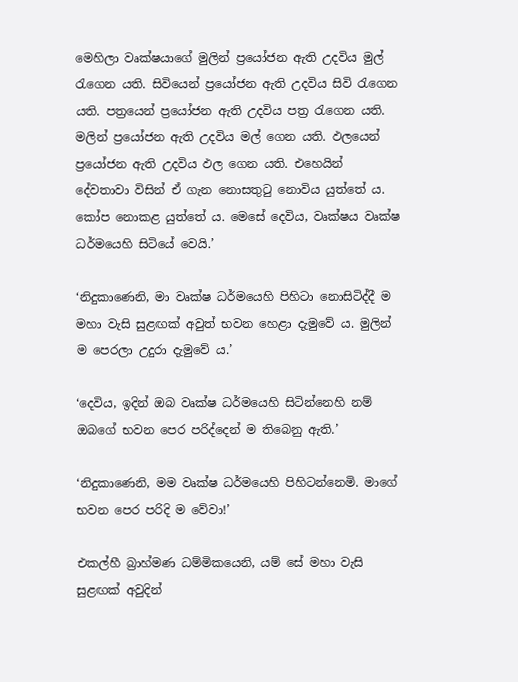මෙහිලා වෘක්ෂයාගේ මුලින් ප්‍රයෝජන ඇති උදවිය මුල් රැගෙන යති. සිවියෙන් ප්‍රයෝජන ඇති උදවිය සිවි රැගෙන යති. පත්‍රයෙන් ප්‍රයෝජන ඇති උදවිය පත්‍ර රැගෙන යති. මලින් ප්‍රයෝජන ඇති උදවිය මල් ගෙන යති. ඵලයෙන් ප්‍රයෝජන ඇති උදවිය ඵල ගෙන යති. එහෙයින් දේවතාවා විසින් ඒ ගැන නොසතුටු නොවිය යුත්තේ ය. කෝප නොකළ යුත්තේ ය. මෙසේ දෙවිය, වෘක්ෂය වෘක්ෂ ධර්මයෙහි සිටියේ වෙයි.’

‘නිදුකාණෙනි, මා වෘක්ෂ ධර්මයෙහි පිහිටා නොසිටිද්දී ම මහා වැසි සුළඟක් අවුත් භවන හෙළා දැමුවේ ය. මුලින් ම පෙරලා උදුරා දැමුවේ ය.’

‘දෙවිය, ඉදින් ඔබ වෘක්ෂ ධර්මයෙහි සිටින්නෙහි නම් ඔබගේ භවන පෙර පරිද්දෙන් ම තිබෙනු ඇති.’

‘නිදුකාණෙනි, මම වෘක්ෂ ධර්මයෙහි පිහිටන්නෙමි. මාගේ භවන පෙර පරිදි ම වේවා!’

එකල්හී බ්‍රාහ්මණ ධම්මිකයෙනි, යම් සේ මහා වැසි සුළඟක් අවුදින්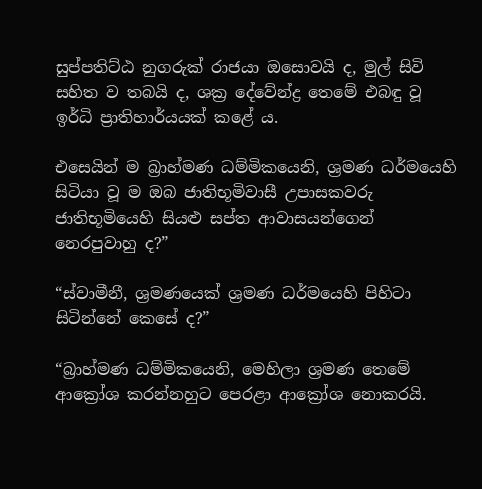සුප්පතිට්ඨ නුගරුක් රාජයා ඔසොවයි ද, මුල් සිවි සහිත ව තබයි ද, ශක්‍ර දේවේන්ද්‍ර තෙමේ එබඳු වූ ඉර්ධි ප්‍රාතිහාර්යයක් කළේ ය.

එසෙයින් ම බ්‍රාහ්මණ ධම්මිකයෙනි, ශ්‍රමණ ධර්මයෙහි සිටියා වූ ම ඔබ ජාතිභූමිවාසී උපාසකවරු ජාතිභූමියෙහි සියළු සප්ත ආවාසයන්ගෙන් නෙරපුවාහු ද?”

“ස්වාමීනී, ශ්‍රමණයෙක් ශ්‍රමණ ධර්මයෙහි පිහිටා සිටින්නේ කෙසේ ද?”

“බ්‍රාහ්මණ ධම්මිකයෙනි, මෙහිලා ශ්‍රමණ තෙමේ ආක්‍රෝශ කරන්නහුට පෙරළා ආක්‍රෝශ නොකරයි.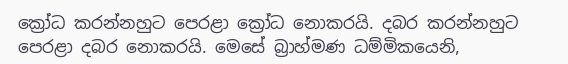ක්‍රෝධ කරන්නහුට පෙරළා ක්‍රෝධ නොකරයි. දබර කරන්නහුට පෙරළා දබර නොකරයි. මෙසේ බ්‍රාහ්මණ ධම්මිකයෙනි,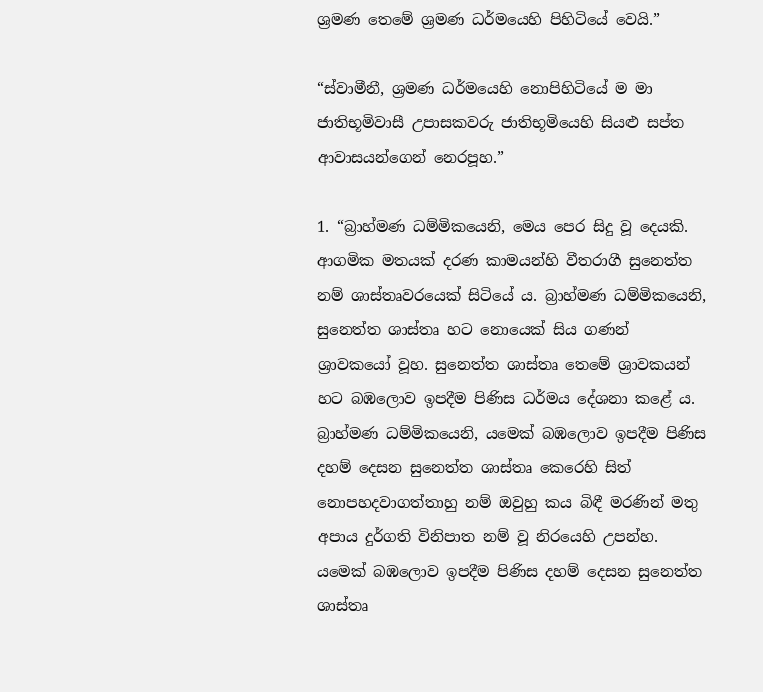ශ්‍රමණ තෙමේ ශ්‍රමණ ධර්මයෙහි පිහිටියේ වෙයි.”

“ස්වාමීනී, ශ්‍රමණ ධර්මයෙහි නොපිහිටියේ ම මා ජාතිභූමිවාසී උපාසකවරු ජාතිභූමියෙහි සියළු සප්ත ආවාසයන්ගෙන් නෙරපූහ.”

1. “බ්‍රාහ්මණ ධම්මිකයෙනි, මෙය පෙර සිදු වූ දෙයකි. ආගමික මතයක් දරණ කාමයන්හි වීතරාගී සුනෙත්ත නම් ශාස්තෘවරයෙක් සිටියේ ය. බ්‍රාහ්මණ ධම්මිකයෙනි, සුනෙත්ත ශාස්තෘ හට නොයෙක් සිය ගණන් ශ්‍රාවකයෝ වූහ. සුනෙත්ත ශාස්තෘ තෙමේ ශ්‍රාවකයන් හට බඹලොව ඉපදීම පිණිස ධර්මය දේශනා කළේ ය. බ්‍රාහ්මණ ධම්මිකයෙනි, යමෙක් බඹලොව ඉපදීම පිණිස දහම් දෙසන සුනෙත්ත ශාස්තෘ කෙරෙහි සිත් නොපහදවාගත්තාහු නම් ඔවුහු කය බිඳී මරණින් මතු අපාය දුර්ගති විනිපාත නම් වූ නිරයෙහි උපන්හ. යමෙක් බඹලොව ඉපදීම පිණිස දහම් දෙසන සුනෙත්ත ශාස්තෘ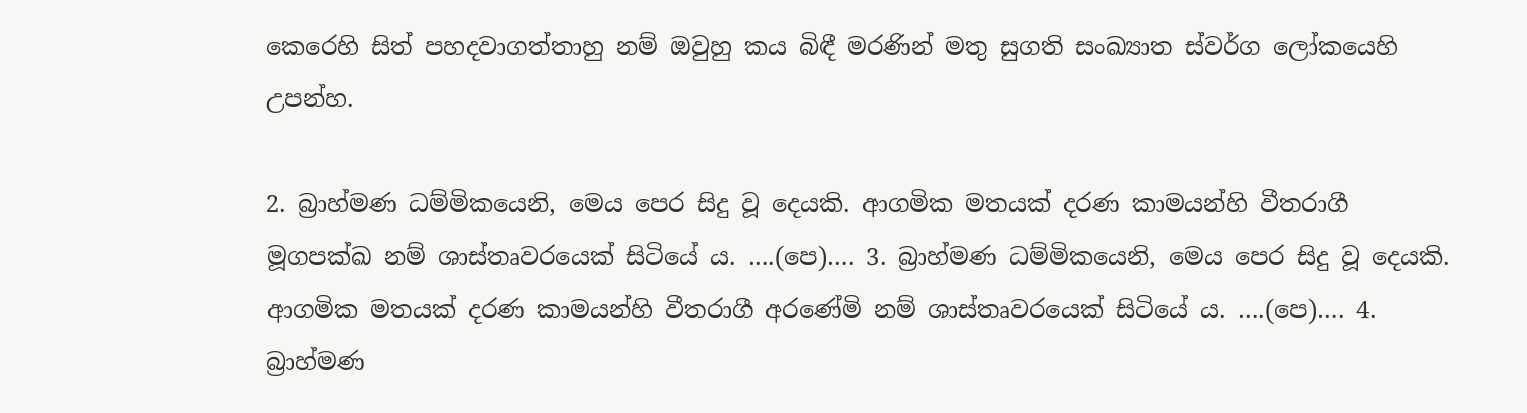කෙරෙහි සිත් පහදවාගත්තාහු නම් ඔවුහු කය බිඳී මරණින් මතු සුගති සංඛ්‍යාත ස්වර්ග ලෝකයෙහි උපන්හ.

2. බ්‍රාහ්මණ ධම්මිකයෙනි, මෙය පෙර සිදු වූ දෙයකි. ආගමික මතයක් දරණ කාමයන්හි වීතරාගී මූගපක්ඛ නම් ශාස්තෘවරයෙක් සිටියේ ය. ….(පෙ)…. 3. බ්‍රාහ්මණ ධම්මිකයෙනි, මෙය පෙර සිදු වූ දෙයකි. ආගමික මතයක් දරණ කාමයන්හි වීතරාගී අරණේමි නම් ශාස්තෘවරයෙක් සිටියේ ය. ….(පෙ)…. 4. බ්‍රාහ්මණ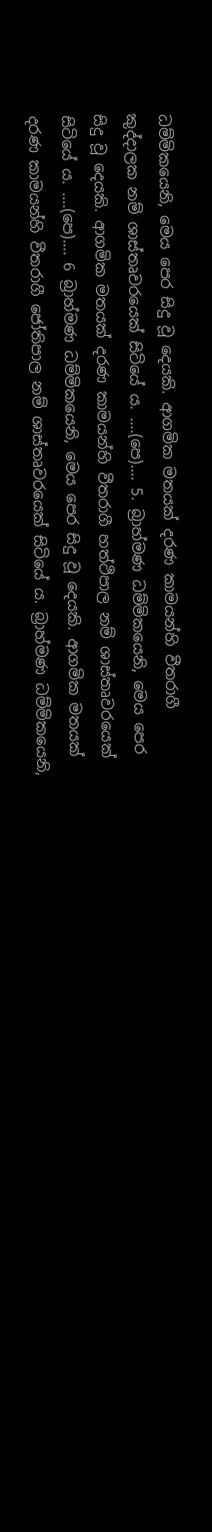ධම්මිකයෙනි, මෙය පෙර සිදු වූ දෙයකි. ආගමික මතයක් දරණ කාමයන්හි වීතරාගී කුද්දාලක නම් ශාස්තෘවරයෙක් සිටියේ ය. ….(පෙ)…. 5. බ්‍රාහ්මණ ධම්මිකයෙනි, මෙය පෙර සිදු වූ දෙයකි. ආගමික මතයක් දරණ කාමයන්හි වීතරාගී හත්ථිපාල නම් ශාස්තෘවරයෙක් සිටියේ ය. ….(පෙ)…. 6 බ්‍රාහ්මණ ධම්මිකයෙනි, මෙය පෙර සිදු වූ දෙයකි. ආගමික මතයක් දරණ කාමයන්හි වීතරාගී ජෝතිපාල නම් ශාස්තෘවරයෙක් සිටියේ ය. බ්‍රාහ්මණ ධම්මිකයෙනි,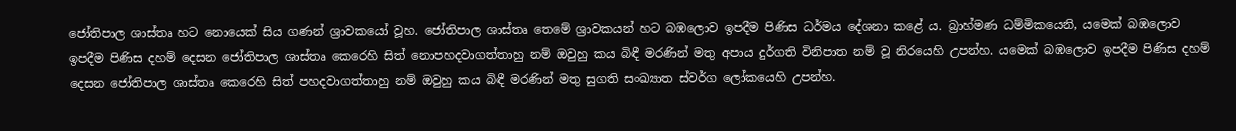ජෝතිපාල ශාස්තෘ හට නොයෙක් සිය ගණන් ශ්‍රාවකයෝ වූහ. ජෝතිපාල ශාස්තෘ තෙමේ ශ්‍රාවකයන් හට බඹලොව ඉපදීම පිණිස ධර්මය දේශනා කළේ ය. බ්‍රාහ්මණ ධම්මිකයෙනි, යමෙක් බඹලොව ඉපදීම පිණිස දහම් දෙසන ජෝතිපාල ශාස්තෘ කෙරෙහි සිත් නොපහදවාගත්තාහු නම් ඔවුහු කය බිඳී මරණින් මතු අපාය දුර්ගති විනිපාත නම් වූ නිරයෙහි උපන්හ. යමෙක් බඹලොව ඉපදීම පිණිස දහම් දෙසන ජෝතිපාල ශාස්තෘ කෙරෙහි සිත් පහදවාගත්තාහු නම් ඔවුහු කය බිඳී මරණින් මතු සුගති සංඛ්‍යාත ස්වර්ග ලෝකයෙහි උපන්හ.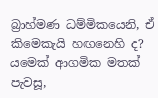බ්‍රාහ්මණ ධම්මිකයෙනි, ඒ කිමෙකැයි හඟනෙහි ද? යමෙක් ආගමික මතක් පැවසූ,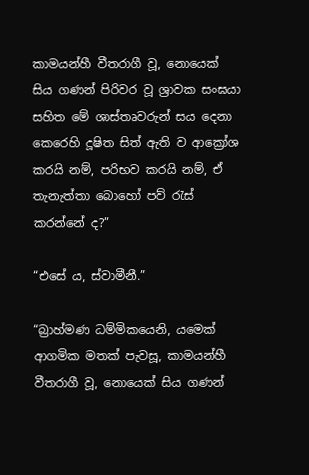කාමයන්හී වීතරාගී වූ, නොයෙක් සිය ගණන් පිරිවර වූ ශ්‍රාවක සංඝයා සහිත මේ ශාස්තෘවරුන් සය දෙනා කෙරෙහි දූෂිත සිත් ඇති ව ආක්‍රෝශ කරයි නම්, පරිභව කරයි නම්, ඒ තැනැත්තා බොහෝ පව් රැස් කරන්නේ ද?”

“එසේ ය, ස්වාමීනී.”

“බ්‍රාහ්මණ ධම්මිකයෙනි, යමෙක් ආගමික මතක් පැවසූ, කාමයන්හී වීතරාගී වූ, නොයෙක් සිය ගණන්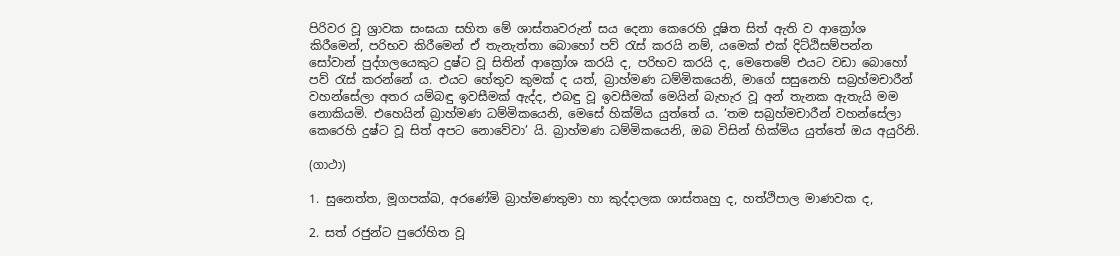පිරිවර වූ ශ්‍රාවක සංඝයා සහිත මේ ශාස්තෘවරුන් සය දෙනා කෙරෙහි දූෂිත සිත් ඇති ව ආක්‍රෝශ කිරීමෙන්, පරිභව කිරීමෙන් ඒ තැනැත්තා බොහෝ පව් රැස් කරයි නම්, යමෙක් එක් දිට්ඨිසම්පන්න සෝවාන් පුද්ගලයෙකුට දුෂ්ට වූ සිතින් ආක්‍රෝශ කරයි ද, පරිභව කරයි ද, මෙතෙමේ එයට වඩා බොහෝ පව් රැස් කරන්නේ ය. එයට හේතුව කුමක් ද යත්, බ්‍රාහ්මණ ධම්මිකයෙනි, මාගේ සසුනෙහි සබ්‍රහ්මචාරීන් වහන්සේලා අතර යම්බඳු ඉවසීමක් ඇද්ද, එබඳු වූ ඉවසීමක් මෙයින් බැහැර වූ අන් තැනක ඇතැයි මම නොකියමි. එහෙයින් බ්‍රාහ්මණ ධම්මිකයෙනි, මෙසේ හික්මිය යුත්තේ ය. ‘තම සබ්‍රහ්මචාරීන් වහන්සේලා කෙරෙහි දුෂ්ට වූ සිත් අපට නොවේවා’ යි. බ්‍රාහ්මණ ධම්මිකයෙනි, ඔබ විසින් හික්මිය යුත්තේ ඔය අයුරිනි.

(ගාථා)

1. සුනෙත්ත, මූගපක්ඛ, අරණේමි බ්‍රාහ්මණතුමා හා කුද්දාලක ශාස්තෘහු ද, හත්ථිපාල මාණවක ද,

2. සත් රජුන්ට පුරෝහිත වූ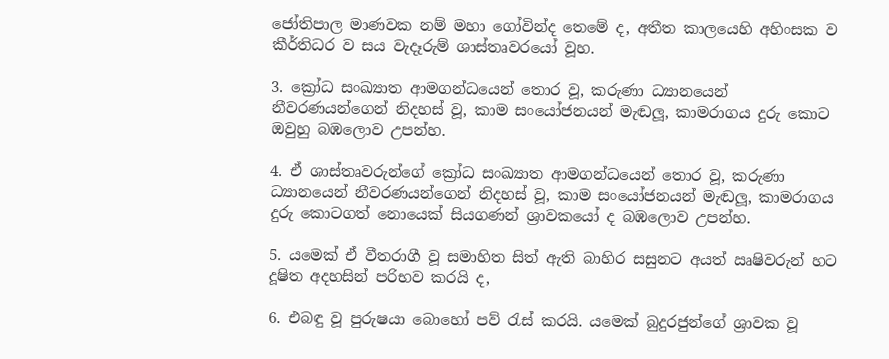ජෝතිපාල මාණවක නම් මහා ගෝවින්ද තෙමේ ද, අතීත කාලයෙහි අහිංසක ව කීර්තිධර ව සය වැදෑරුම් ශාස්තෘවරයෝ වූහ.

3. ක්‍රෝධ සංඛ්‍යාත ආමගන්ධයෙන් තොර වූ, කරුණා ධ්‍යානයෙන් නීවරණයන්ගෙන් නිදහස් වූ, කාම සංයෝජනයන් මැඬලූ, කාමරාගය දුරු කොට ඔවුහු බඹලොව උපන්හ.

4. ඒ ශාස්තෘවරුන්ගේ ක්‍රෝධ සංඛ්‍යාත ආමගන්ධයෙන් තොර වූ, කරුණා ධ්‍යානයෙන් නීවරණයන්ගෙන් නිදහස් වූ, කාම සංයෝජනයන් මැඬලූ, කාමරාගය දුරු කොටගත් නොයෙක් සියගණන් ශ්‍රාවකයෝ ද බඹලොව උපන්හ.

5. යමෙක් ඒ වීතරාගී වූ සමාහිත සිත් ඇති බාහිර සසුනට අයත් ඍෂිවරුන් හට දූෂිත අදහසින් පරිභව කරයි ද,

6. එබඳු වූ පුරුෂයා බොහෝ පව් රැස් කරයි. යමෙක් බුදුරජුන්ගේ ශ්‍රාවක වූ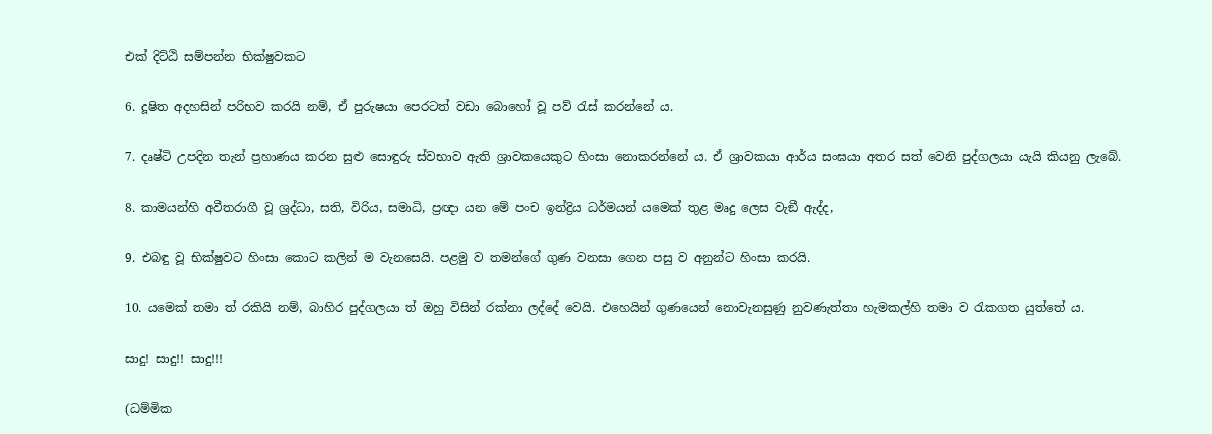එක් දිට්ඨි සම්පන්න භික්ෂුවකට

6. දූෂිත අදහසින් පරිභව කරයි නම්, ඒ පුරුෂයා පෙරටත් වඩා බොහෝ වූ පව් රැස් කරන්නේ ය.

7. දෘෂ්ටි උපදින තැන් ප්‍රහාණය කරන සුළු සොඳුරු ස්වභාව ඇති ශ්‍රාවකයෙකුට හිංසා නොකරන්නේ ය. ඒ ශ්‍රාවකයා ආර්ය සංඝයා අතර සත් වෙනි පුද්ගලයා යැයි කියනු ලැබේ.

8. කාමයන්හි අවීතරාගී වූ ශ්‍රද්ධා, සති, විරිය, සමාධි, ප්‍රඥා යන මේ පංච ඉන්ද්‍රිය ධර්මයන් යමෙක් තුළ මෘදු ලෙස වැඞී ඇද්ද,

9. එබඳු වූ භික්ෂුවට හිංසා කොට කලින් ම වැනසෙයි. පළමු ව තමන්ගේ ගුණ වනසා ගෙන පසු ව අනුන්ට හිංසා කරයි.

10. යමෙක් තමා ත් රකියි නම්, බාහිර පුද්ගලයා ත් ඔහු විසින් රක්නා ලද්දේ වෙයි. එහෙයින් ගුණයෙන් නොවැනසුණු නුවණැත්තා හැමකල්හි තමා ව රැකගත යුත්තේ ය.

සාදු! සාදු!! සාදු!!!

(ධම්මික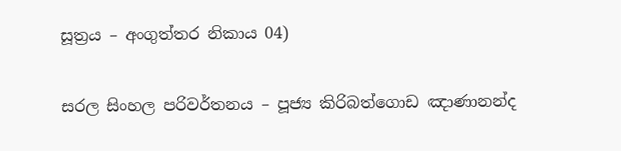සූත්‍රය – අංගුත්තර නිකාය 04)

සරල සිංහල පරිවර්තනය – පූජ්‍ය කිරිබත්ගොඩ ඤාණානන්ද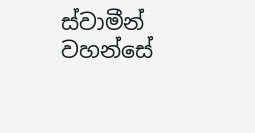ස්වාමීන් වහන්සේ